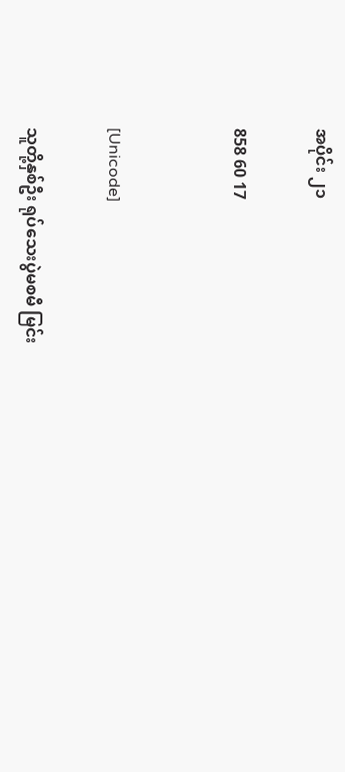အပိုင်း ၂၁

858 60 17


[Unicode]

သူတို့နှစ်ဦး ရုပ်သေးပွဲမစမီ မြင်း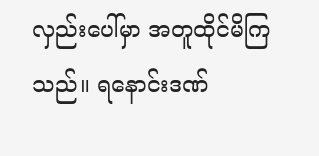လှည်းပေါ်မှာ အတူထိုင်မိကြသည်။ ရနောင်းဒဏ်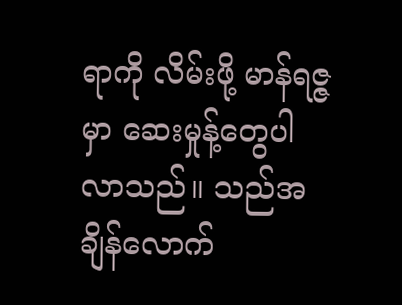ရာကို လိမ်းဖို့ မာန်ရဇ္ဇမှာ ဆေးမှုန့်တွေပါလာသည်။ သည်အချိန်လောက်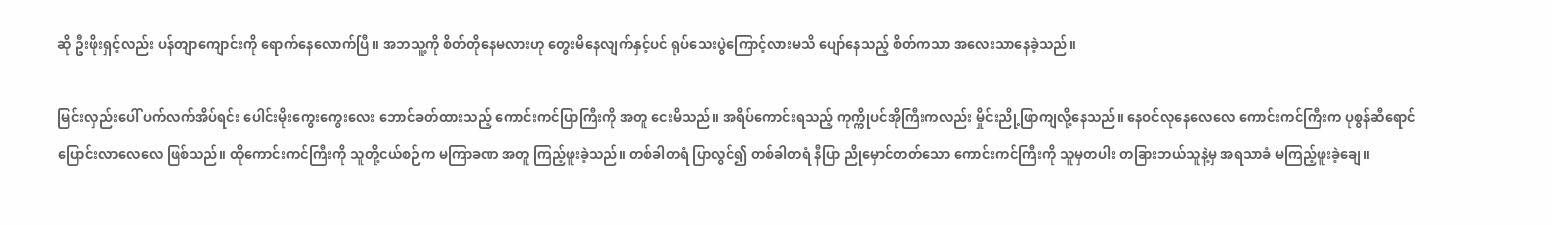ဆို ဦးဖိုးရှင့်လည်း ပန်တျာကျောင်းကို ရောက်နေလောက်ပြီ။ အဘသူ့ကို စိတ်တိုနေမလားဟု တွေးမိနေလျက်နှင့်ပင် ရုပ်သေးပွဲကြောင့်လားမသိ ပျော်နေသည့် စိတ်ကသာ အလေးသာနေခဲ့သည်။

မြင်းလှည်းပေါ် ပက်လက်အိပ်ရင်း ပေါင်းမိုးကွေးကွေးလေး ဘောင်ခတ်ထားသည့် ကောင်းကင်ပြာကြီးကို အတူ ငေးမိသည်။ အရိပ်ကောင်းရသည့် ကုက္ကိုပင်အိုကြီးကလည်း မှိုင်းညို့ဖြာကျလို့နေသည်။ နေဝင်လုနေလေလေ ကောင်းကင်ကြီးက ပုစွန်ဆီရောင်ပြောင်းလာလေလေ ဖြစ်သည်။ ထိုကောင်းကင်ကြီးကို သူတို့ငယ်စဉ်က မကြာခဏ အတူ ကြည့်ဖူးခဲ့သည်။ တစ်ခါတရံ ပြာလွင်၍ တစ်ခါတရံ နီပြာ ညိုမှောင်တတ်သော ကောင်းကင်ကြီးကို သူမှတပါး တခြားဘယ်သူနဲ့မှ အရသာခံ မကြည့်ဖူးခဲ့ချေ။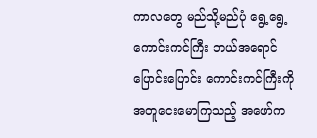ကာလတွေ မည်သို့မည်ပုံ ရွေ့ရွေ့ ကောင်းကင်ကြီး ဘယ်အရောင်ပြောင်းပြောင်း ကောင်းကင်ကြီးကို အတူငေးမောကြသည့် အဖော်က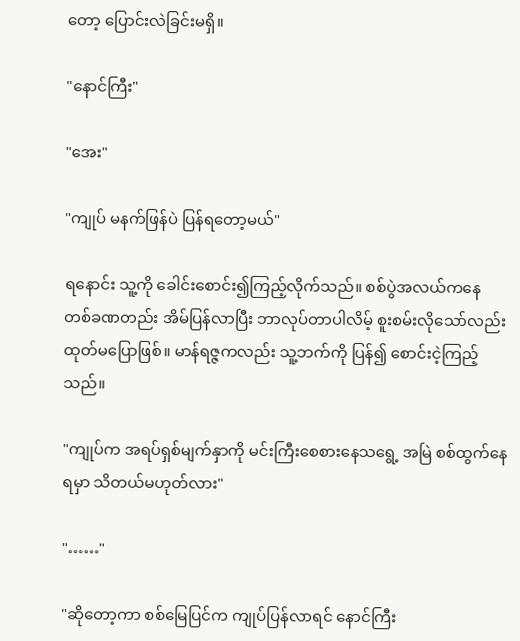တော့ ပြောင်းလဲခြင်းမရှိ။

"နောင်ကြီး"

"အေး"

"ကျုပ် မနက်ဖြန်ပဲ ပြန်ရတော့မယ်"

ရနောင်း သူ့ကို ခေါင်းစောင်း၍ကြည့်လိုက်သည်။ စစ်ပွဲအလယ်ကနေ တစ်ခဏတည်း အိမ်ပြန်လာပြီး ဘာလုပ်တာပါလိမ့် စူးစမ်းလိုသော်လည်း ထုတ်မပြောဖြစ်။ မာန်ရဇ္ဇကလည်း သူ့ဘက်ကို ပြန်၍ စောင်းငဲ့ကြည့်သည်။

"ကျုပ်က အရပ်ရှစ်မျက်နှာကို မင်းကြီးစေစားနေသရွေ့ အမြဲ စစ်ထွက်နေရမှာ သိတယ်မဟုတ်လား"

"……"

"ဆိုတော့ကာ စစ်မြေပြင်က ကျုပ်ပြန်လာရင် နောင်ကြီး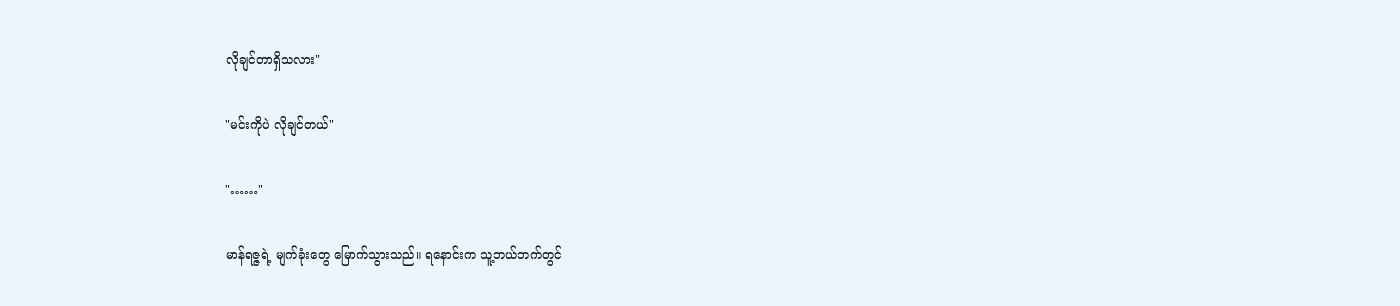လိုချင်တာရှိသလား"

"မင်းကိုပဲ လိုချင်တယ်"

"……"

မာန်ရဇ္ဇရဲ့ မျက်ခုံးတွေ မြောက်သွားသည်။ ရနောင်းက သူ့ဘယ်ဘက်တွင်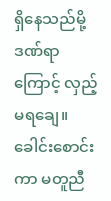ရှိနေသည်မို့ ဒဏ်ရာကြောင့် လှည့်မရချေ။ ခေါင်းစောင်းကာ မတူညီ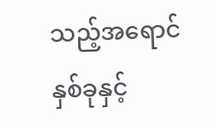သည့်အရောင်နှစ်ခုနှင့်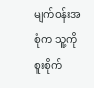မျက်ဝန်းအစုံက သူ့ကို စူးစိုက်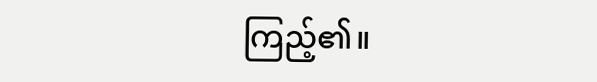ကြည့်၏။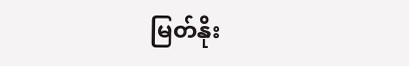မြတ်နိုး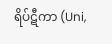ရိပ်ဋီကာ (Uni,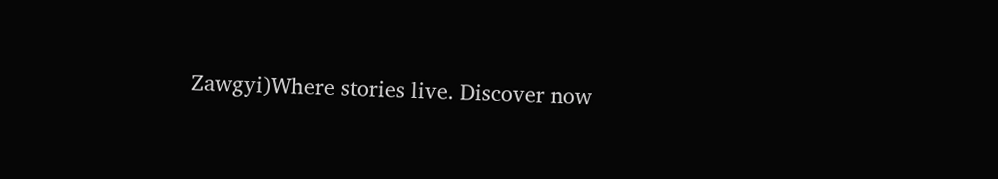Zawgyi)Where stories live. Discover now